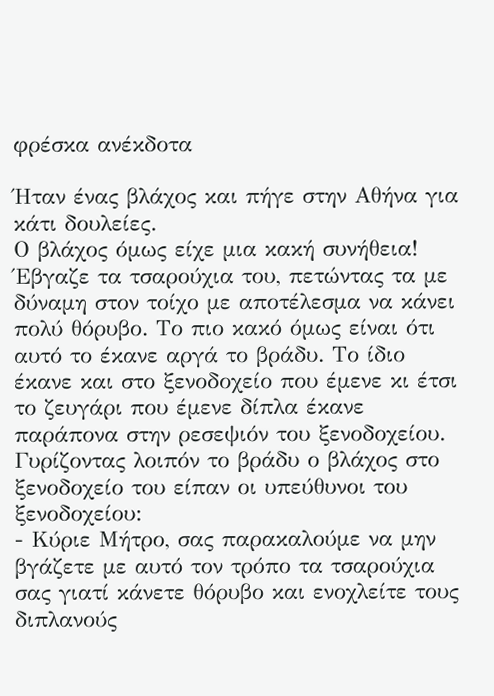φρέσκα ανέκδοτα

Ήταν ένας βλάχος και πήγε στην Αθήνα για κάτι δουλείες.
Ο βλάχος όμως είχε μια κακή συνήθεια! Έβγαζε τα τσαρούχια του, πετώντας τα με δύναμη στον τοίχο με αποτέλεσμα να κάνει πολύ θόρυβο. Το πιο κακό όμως είναι ότι αυτό το έκανε αργά το βράδυ. Το ίδιο έκανε και στο ξενοδοχείο που έμενε κι έτσι το ζευγάρι που έμενε δίπλα έκανε παράπονα στην ρεσεψιόν του ξενοδοχείου. Γυρίζοντας λοιπόν το βράδυ ο βλάχος στο ξενοδοχείο του είπαν οι υπεύθυνοι του ξενοδοχείου:
- Κύριε Μήτρο, σας παρακαλούμε να μην βγάζετε με αυτό τον τρόπο τα τσαρούχια σας γιατί κάνετε θόρυβο και ενοχλείτε τους διπλανούς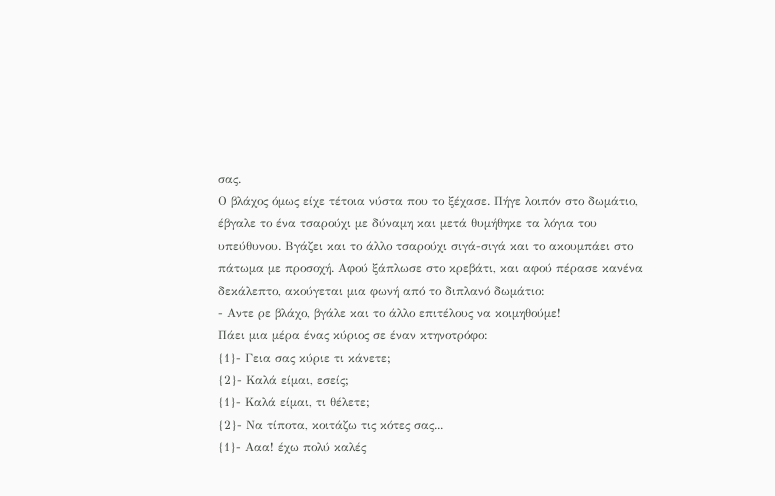σας.
Ο βλάχος όμως είχε τέτοια νύστα που το ξέχασε. Πήγε λοιπόν στο δωμάτιο, έβγαλε το ένα τσαρούχι με δύναμη και μετά θυμήθηκε τα λόγια του υπεύθυνου. Βγάζει και το άλλο τσαρούχι σιγά-σιγά και το ακουμπάει στο πάτωμα με προσοχή. Αφού ξάπλωσε στο κρεβάτι, και αφού πέρασε κανένα δεκάλεπτο, ακούγεται μια φωνή από το διπλανό δωμάτιο:
- Αντε ρε βλάχο, βγάλε και το άλλο επιτέλους να κοιμηθούμε!
Πάει μια μέρα ένας κύριος σε έναν κτηνοτρόφο:
{1}- Γεια σας κύριε τι κάνετε;
{2}- Καλά είμαι, εσείς;
{1}- Καλά είμαι, τι θέλετε;
{2}- Να τίποτα, κοιτάζω τις κότες σας...
{1}- Ααα! έχω πολύ καλές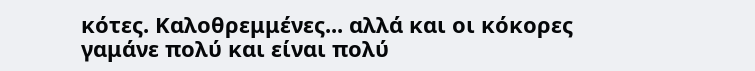κότες. Καλοθρεμμένες... αλλά και οι κόκορες γαμάνε πολύ και είναι πολύ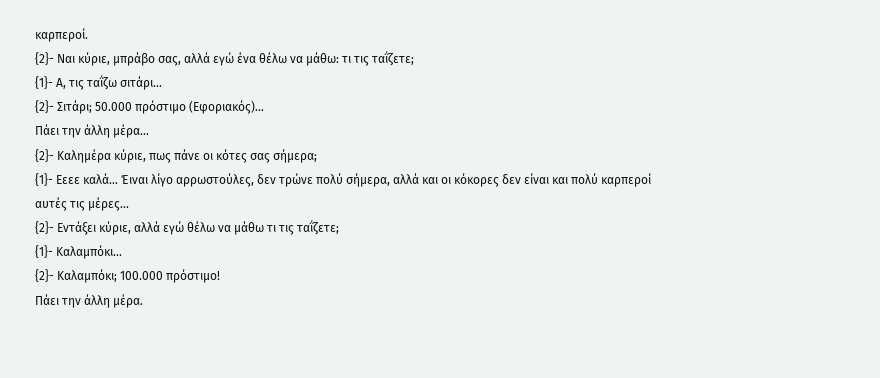καρπεροί.
{2}- Ναι κύριε, μπράβο σας, αλλά εγώ ένα θέλω να μάθω: τι τις ταΐζετε;
{1}- Α, τις ταΐζω σιτάρι...
{2}- Σιτάρι; 50.000 πρόστιμο (Εφοριακός)...
Πάει την άλλη μέρα...
{2}- Καλημέρα κύριε, πως πάνε οι κότες σας σήμερα;
{1}- Εεεε καλά... Έιναι λίγο αρρωστούλες, δεν τρώνε πολύ σήμερα, αλλά και οι κόκορες δεν είναι και πολύ καρπεροί αυτές τις μέρες...
{2}- Εντάξει κύριε, αλλά εγώ θέλω να μάθω τι τις ταΐζετε;
{1}- Καλαμπόκι...
{2}- Καλαμπόκι; 100.000 πρόστιμο!
Πάει την άλλη μέρα.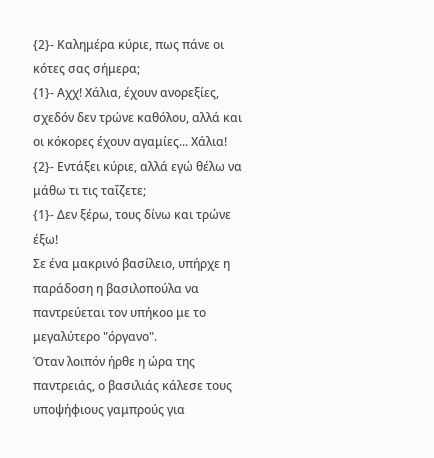{2}- Καλημέρα κύριε, πως πάνε οι κότες σας σήμερα;
{1}- Αχχ! Χάλια, έχουν ανορεξίες, σχεδόν δεν τρώνε καθόλου, αλλά και οι κόκορες έχουν αγαμίες... Χάλια!
{2}- Εντάξει κύριε, αλλά εγώ θέλω να μάθω τι τις ταΐζετε;
{1}- Δεν ξέρω, τους δίνω και τρώνε έξω!
Σε ένα μακρινό βασίλειο, υπήρχε η παράδοση η βασιλοπούλα να παντρεύεται τον υπήκοο με το μεγαλύτερο "όργανο".
Όταν λοιπόν ήρθε η ώρα της παντρειάς, ο βασιλιάς κάλεσε τους υποψήφιους γαμπρούς για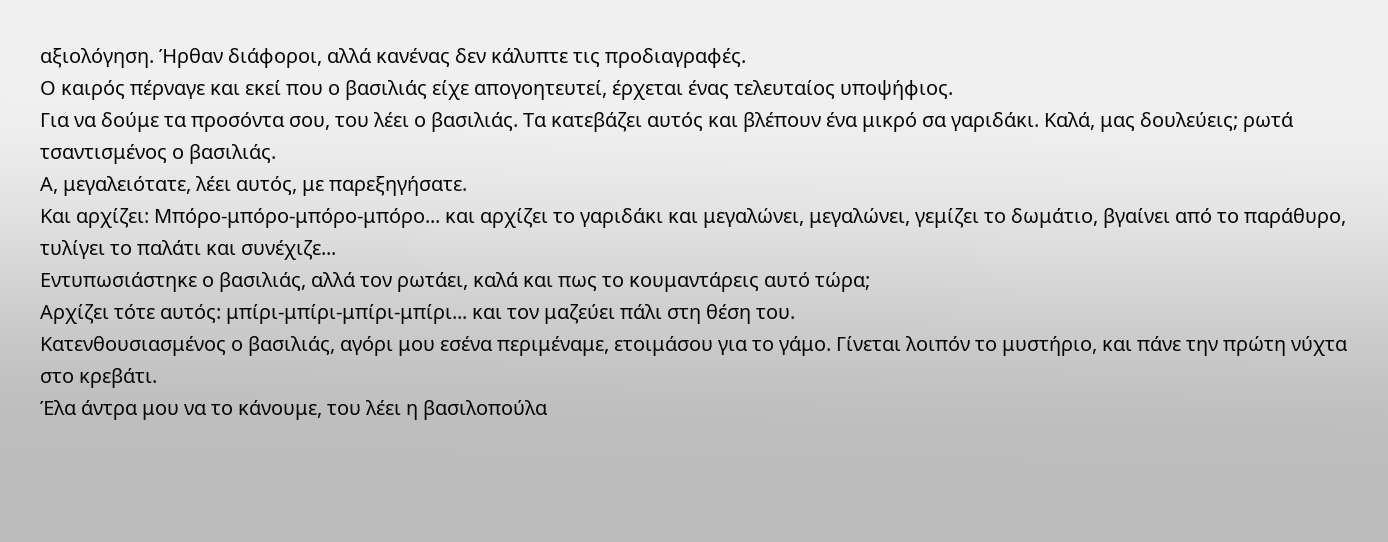αξιολόγηση. Ήρθαν διάφοροι, αλλά κανένας δεν κάλυπτε τις προδιαγραφές.
Ο καιρός πέρναγε και εκεί που ο βασιλιάς είχε απογοητευτεί, έρχεται ένας τελευταίος υποψήφιος.
Για να δούμε τα προσόντα σου, του λέει ο βασιλιάς. Τα κατεβάζει αυτός και βλέπουν ένα μικρό σα γαριδάκι. Καλά, μας δουλεύεις; ρωτά τσαντισμένος ο βασιλιάς.
Α, μεγαλειότατε, λέει αυτός, με παρεξηγήσατε.
Και αρχίζει: Μπόρο-μπόρο-μπόρο-μπόρο... και αρχίζει το γαριδάκι και μεγαλώνει, μεγαλώνει, γεμίζει το δωμάτιο, βγαίνει από το παράθυρο, τυλίγει το παλάτι και συνέχιζε...
Εντυπωσιάστηκε ο βασιλιάς, αλλά τον ρωτάει, καλά και πως το κουμαντάρεις αυτό τώρα;
Αρχίζει τότε αυτός: μπίρι-μπίρι-μπίρι-μπίρι... και τον μαζεύει πάλι στη θέση του.
Κατενθουσιασμένος ο βασιλιάς, αγόρι μου εσένα περιμέναμε, ετοιμάσου για το γάμο. Γίνεται λοιπόν το μυστήριο, και πάνε την πρώτη νύχτα στο κρεβάτι.
Έλα άντρα μου να το κάνουμε, του λέει η βασιλοπούλα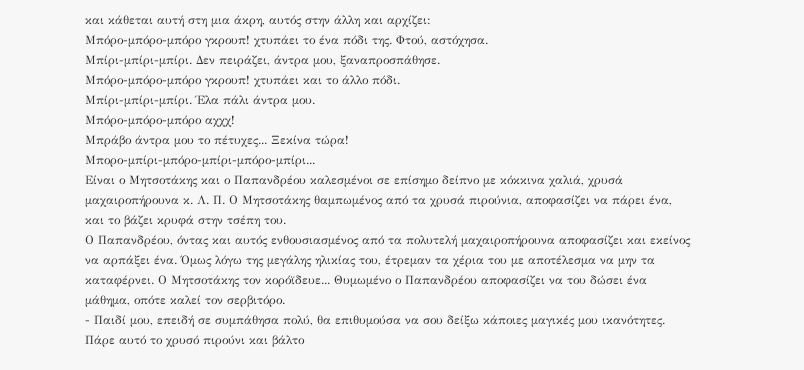και κάθεται αυτή στη μια άκρη, αυτός στην άλλη και αρχίζει:
Μπόρο-μπόρο-μπόρο γκρουπ! χτυπάει το ένα πόδι της. Φτού, αστόχησα.
Μπίρι-μπίρι-μπίρι. Δεν πειράζει, άντρα μου, ξαναπροσπάθησε.
Μπόρο-μπόρο-μπόρο γκρουπ! χτυπάει και το άλλο πόδι.
Μπίρι-μπίρι-μπίρι. Έλα πάλι άντρα μου.
Μπόρο-μπόρο-μπόρο αχχχ!
Μπράβο άντρα μου το πέτυχες... Ξεκίνα τώρα!
Μπορο-μπίρι-μπόρο-μπίρι-μπόρο-μπίρι...
Είναι ο Μητσοτάκης και ο Παπανδρέου καλεσμένοι σε επίσημο δείπνο με κόκκινα χαλιά, χρυσά μαχαιροπήρουνα κ. Λ. Π. Ο Μητσοτάκης θαμπωμένος από τα χρυσά πιρούνια, αποφασίζει να πάρει ένα, και το βάζει κρυφά στην τσέπη του.
Ο Παπανδρέου, όντας και αυτός ενθουσιασμένος από τα πολυτελή μαχαιροπήρουνα αποφασίζει και εκείνος να αρπάξει ένα. Όμως λόγω της μεγάλης ηλικίας του, έτρεμαν τα χέρια του με αποτέλεσμα να μην τα καταφέρνει. Ο Μητσοτάκης τον κορόϊδευε... Θυμωμένο ο Παπανδρέου αποφασίζει να του δώσει ένα μάθημα, οπότε καλεί τον σερβιτόρο.
- Παιδί μου, επειδή σε συμπάθησα πολύ, θα επιθυμούσα να σου δείξω κάποιες μαγικές μου ικανότητες. Πάρε αυτό το χρυσό πιρούνι και βάλτο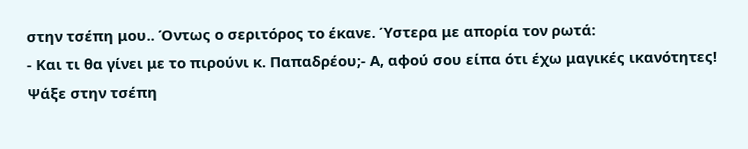στην τσέπη μου.. Όντως ο σεριτόρος το έκανε. Ύστερα με απορία τον ρωτά:
- Και τι θα γίνει με το πιρούνι κ. Παπαδρέου;- Α, αφού σου είπα ότι έχω μαγικές ικανότητες! Ψάξε στην τσέπη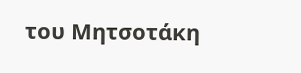του Μητσοτάκη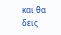και θα δεις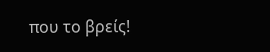που το βρείς!